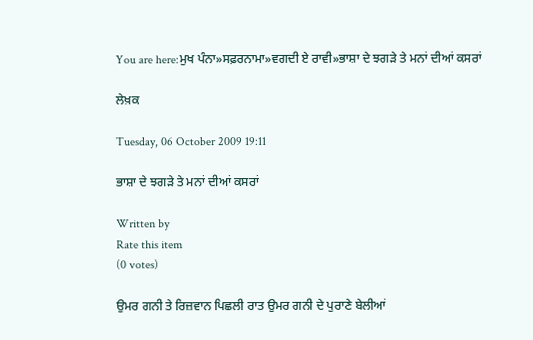You are here:ਮੁਖ ਪੰਨਾ»ਸਫ਼ਰਨਾਮਾ»ਵਗਦੀ ਏ ਰਾਵੀ»ਭਾਸ਼ਾ ਦੇ ਝਗੜੇ ਤੇ ਮਨਾਂ ਦੀਆਂ ਕਸਰਾਂ

ਲੇਖ਼ਕ

Tuesday, 06 October 2009 19:11

ਭਾਸ਼ਾ ਦੇ ਝਗੜੇ ਤੇ ਮਨਾਂ ਦੀਆਂ ਕਸਰਾਂ

Written by
Rate this item
(0 votes)

ਉਮਰ ਗਨੀ ਤੇ ਰਿਜ਼ਵਾਨ ਪਿਛਲੀ ਰਾਤ ਉਮਰ ਗਨੀ ਦੇ ਪੁਰਾਣੇ ਬੇਲੀਆਂ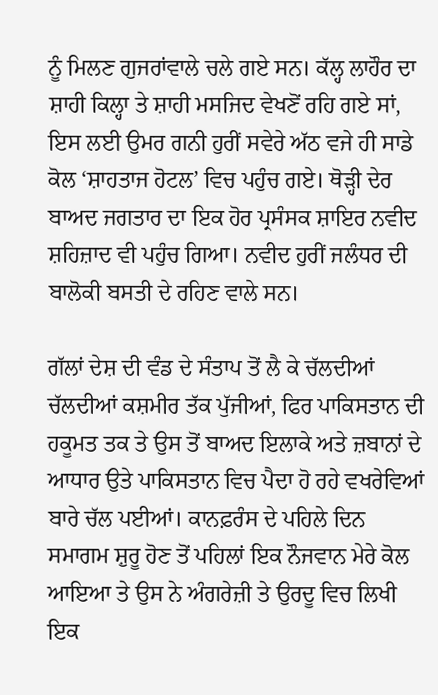ਨੂੰ ਮਿਲਣ ਗੁਜਰਾਂਵਾਲੇ ਚਲੇ ਗਏ ਸਨ। ਕੱਲ੍ਹ ਲਾਹੌਰ ਦਾ ਸ਼ਾਹੀ ਕਿਲ੍ਹਾ ਤੇ ਸ਼ਾਹੀ ਮਸਜਿਦ ਵੇਖਣੋਂ ਰਹਿ ਗਏ ਸਾਂ, ਇਸ ਲਈ ਉਮਰ ਗਨੀ ਹੁਰੀਂ ਸਵੇਰੇ ਅੱਠ ਵਜੇ ਹੀ ਸਾਡੇ ਕੋਲ ‘ਸ਼ਾਹਤਾਜ ਹੋਟਲ’ ਵਿਚ ਪਹੁੰਚ ਗਏ। ਥੋੜ੍ਹੀ ਦੇਰ ਬਾਅਦ ਜਗਤਾਰ ਦਾ ਇਕ ਹੋਰ ਪ੍ਰਸੰਸਕ ਸ਼ਾਇਰ ਨਵੀਦ ਸ਼ਹਿਜ਼ਾਦ ਵੀ ਪਹੁੰਚ ਗਿਆ। ਨਵੀਦ ਹੁਰੀਂ ਜਲੰਧਰ ਦੀ ਬਾਲੋਕੀ ਬਸਤੀ ਦੇ ਰਹਿਣ ਵਾਲੇ ਸਨ।

ਗੱਲਾਂ ਦੇਸ਼ ਦੀ ਵੰਡ ਦੇ ਸੰਤਾਪ ਤੋਂ ਲੈ ਕੇ ਚੱਲਦੀਆਂ ਚੱਲਦੀਆਂ ਕਸ਼ਮੀਰ ਤੱਕ ਪੁੱਜੀਆਂ, ਫਿਰ ਪਾਕਿਸਤਾਨ ਦੀ ਹਕੂਮਤ ਤਕ ਤੇ ਉਸ ਤੋਂ ਬਾਅਦ ਇਲਾਕੇ ਅਤੇ ਜ਼ਬਾਨਾਂ ਦੇ ਆਧਾਰ ਉਤੇ ਪਾਕਿਸਤਾਨ ਵਿਚ ਪੈਦਾ ਹੋ ਰਹੇ ਵਖਰੇਵਿਆਂ ਬਾਰੇ ਚੱਲ ਪਈਆਂ। ਕਾਨਫ਼ਰੰਸ ਦੇ ਪਹਿਲੇ ਦਿਨ ਸਮਾਗਮ ਸ਼ੁਰੂ ਹੋਣ ਤੋਂ ਪਹਿਲਾਂ ਇਕ ਨੌਜਵਾਨ ਮੇਰੇ ਕੋਲ ਆਇਆ ਤੇ ਉਸ ਨੇ ਅੰਗਰੇਜ਼ੀ ਤੇ ਉਰਦੂ ਵਿਚ ਲਿਖੀ ਇਕ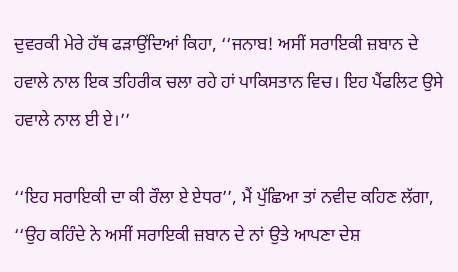ਦੁਵਰਕੀ ਮੇਰੇ ਹੱਥ ਫੜਾਉਂਦਿਆਂ ਕਿਹਾ, ‘‘ਜਨਾਬ! ਅਸੀਂ ਸਰਾਇਕੀ ਜ਼ਬਾਨ ਦੇ ਹਵਾਲੇ ਨਾਲ ਇਕ ਤਹਿਰੀਕ ਚਲਾ ਰਹੇ ਹਾਂ ਪਾਕਿਸਤਾਨ ਵਿਚ। ਇਹ ਪੈਂਫਲਿਟ ਉਸੇ ਹਵਾਲੇ ਨਾਲ ਈ ਏ।’’

‘‘ਇਹ ਸਰਾਇਕੀ ਦਾ ਕੀ ਰੌਲਾ ਏ ਏਧਰ’’, ਮੈਂ ਪੁੱਛਿਆ ਤਾਂ ਨਵੀਦ ਕਹਿਣ ਲੱਗਾ, ‘‘ਉਹ ਕਹਿੰਦੇ ਨੇ ਅਸੀਂ ਸਰਾਇਕੀ ਜ਼ਬਾਨ ਦੇ ਨਾਂ ਉਤੇ ਆਪਣਾ ਦੇਸ਼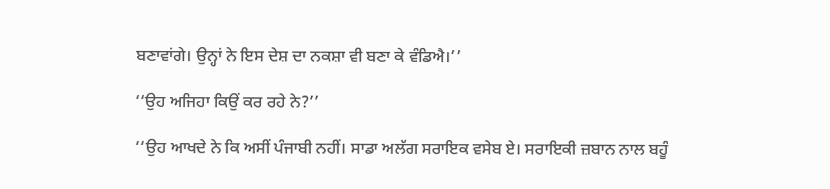ਬਣਾਵਾਂਗੇ। ਉਨ੍ਹਾਂ ਨੇ ਇਸ ਦੇਸ਼ ਦਾ ਨਕਸ਼ਾ ਵੀ ਬਣਾ ਕੇ ਵੰਡਿਐ।’’

‘‘ਉਹ ਅਜਿਹਾ ਕਿਉਂ ਕਰ ਰਹੇ ਨੇ?’’

‘‘ਉਹ ਆਖਦੇ ਨੇ ਕਿ ਅਸੀਂ ਪੰਜਾਬੀ ਨਹੀਂ। ਸਾਡਾ ਅਲੱਗ ਸਰਾਇਕ ਵਸੇਬ ਏ। ਸਰਾਇਕੀ ਜ਼ਬਾਨ ਨਾਲ ਬਹੂੰ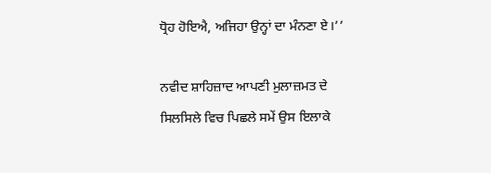ਧ੍ਰੋਹ ਹੋਇਐ, ਅਜਿਹਾ ਉਨ੍ਹਾਂ ਦਾ ਮੰਨਣਾ ਏ।’’

ਨਵੀਦ ਸ਼ਾਹਿਜ਼ਾਦ ਆਪਣੀ ਮੁਲਾਜ਼ਮਤ ਦੇ ਸਿਲਸਿਲੇ ਵਿਚ ਪਿਛਲੇ ਸਮੇਂ ਉਸ ਇਲਾਕੇ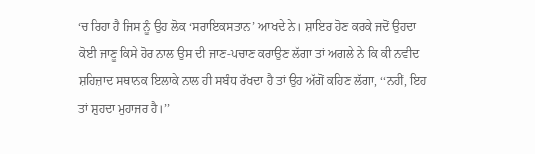‘ਚ ਰਿਹਾ ਹੈ ਜਿਸ ਨੂੰ ਉਹ ਲੋਕ ‘ਸਰਾਇਕਸਤਾਨ’ ਆਖਦੇ ਨੇ। ਸ਼ਾਇਰ ਹੋਣ ਕਰਕੇ ਜਦੋਂ ਉਹਦਾ ਕੋਈ ਜਾਣੂ ਕਿਸੇ ਹੋਰ ਨਾਲ ਉਸ ਦੀ ਜਾਣ-ਪਚਾਣ ਕਰਾਉਣ ਲੱਗਾ ਤਾਂ ਅਗਲੇ ਨੇ ਕਿ ਕੀ ਨਵੀਦ ਸ਼ਹਿਜ਼ਾਦ ਸਥਾਨਕ ਇਲਾਕੇ ਨਾਲ ਹੀ ਸਬੰਧ ਰੱਖਦਾ ਹੈ ਤਾਂ ਉਹ ਅੱਗੋਂ ਕਹਿਣ ਲੱਗਾ, ‘‘ਨਹੀਂ, ਇਹ ਤਾਂ ਸ਼ੁਹਦਾ ਮੁਹਾਜਰ ਹੈ।’’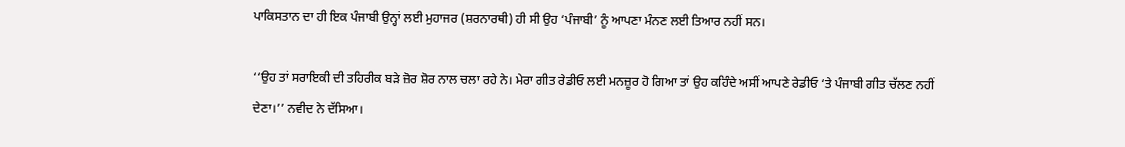ਪਾਕਿਸਤਾਨ ਦਾ ਹੀ ਇਕ ਪੰਜਾਬੀ ਉਨ੍ਹਾਂ ਲਈ ਮੁਹਾਜਰ (ਸ਼ਰਨਾਰਥੀ) ਹੀ ਸੀ ਉਹ ‘ਪੰਜਾਬੀ’ ਨੂੰ ਆਪਣਾ ਮੰਨਣ ਲਈ ਤਿਆਰ ਨਹੀਂ ਸਨ।

‘‘ਉਹ ਤਾਂ ਸਰਾਇਕੀ ਦੀ ਤਹਿਰੀਕ ਬੜੇ ਜ਼ੋਰ ਸ਼ੋਰ ਨਾਲ ਚਲਾ ਰਹੇ ਨੇ। ਮੇਰਾ ਗੀਤ ਰੇਡੀਓ ਲਈ ਮਨਜ਼ੂਰ ਹੋ ਗਿਆ ਤਾਂ ਉਹ ਕਹਿੰਦੇ ਅਸੀਂ ਆਪਣੇ ਰੇਡੀਓ ‘ਤੇ ਪੰਜਾਬੀ ਗੀਤ ਚੱਲਣ ਨਹੀਂ ਦੇਣਾ।’’ ਨਵੀਦ ਨੇ ਦੱਸਿਆ।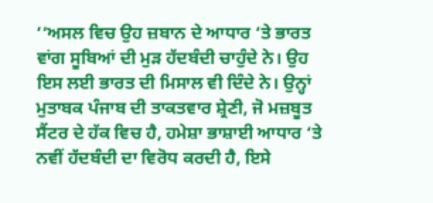‘‘ਅਸਲ ਵਿਚ ਉਹ ਜ਼ਬਾਨ ਦੇ ਆਧਾਰ ‘ਤੇ ਭਾਰਤ ਵਾਂਗ ਸੂਬਿਆਂ ਦੀ ਮੁੜ ਹੱਦਬੰਦੀ ਚਾਹੁੰਦੇ ਨੇ। ਉਹ ਇਸ ਲਈ ਭਾਰਤ ਦੀ ਮਿਸਾਲ ਵੀ ਦਿੰਦੇ ਨੇ। ਉਨ੍ਹਾਂ ਮੁਤਾਬਕ ਪੰਜਾਬ ਦੀ ਤਾਕਤਵਾਰ ਸ਼੍ਰੇਣੀ, ਜੋ ਮਜ਼ਬੂਤ ਸੈਂਟਰ ਦੇ ਹੱਕ ਵਿਚ ਹੈ, ਹਮੇਸ਼ਾ ਭਾਸ਼ਾਈ ਆਧਾਰ ‘ਤੇ ਨਵੀਂ ਹੱਦਬੰਦੀ ਦਾ ਵਿਰੋਧ ਕਰਦੀ ਹੈ, ਇਸੇ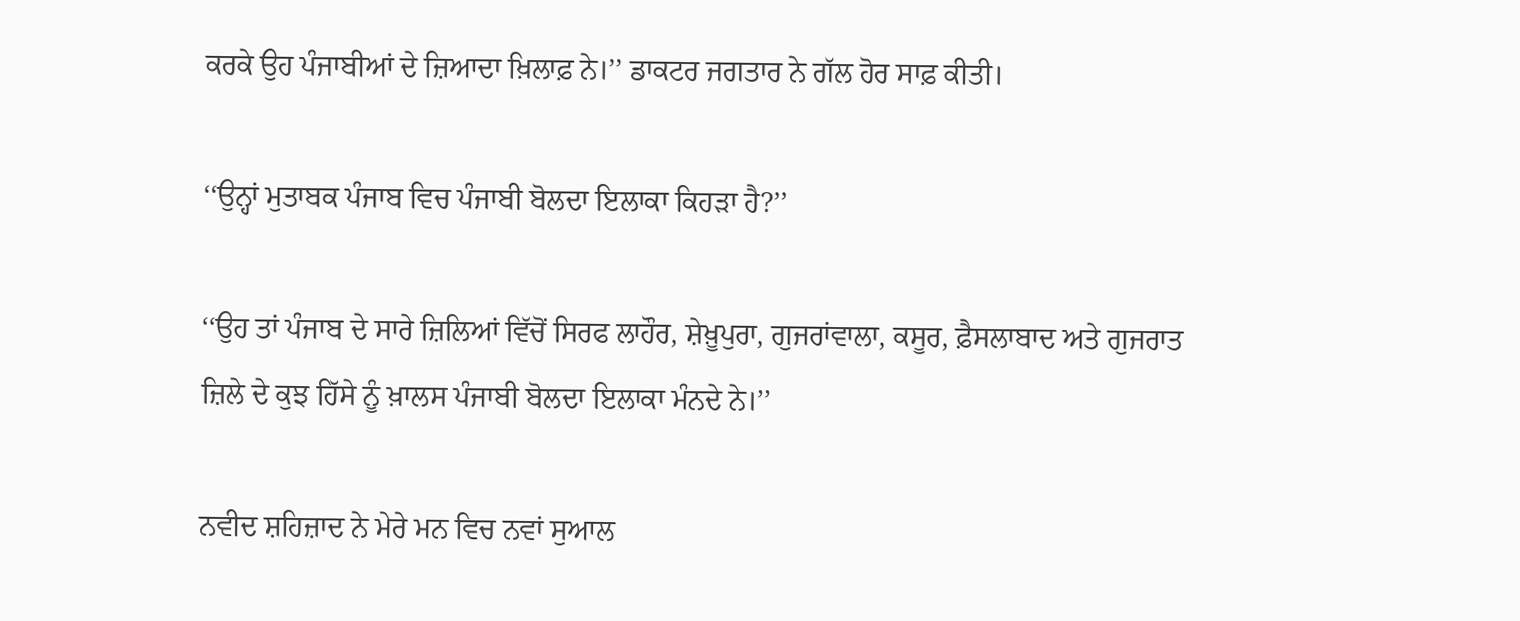ਕਰਕੇ ਉਹ ਪੰਜਾਬੀਆਂ ਦੇ ਜ਼ਿਆਦਾ ਖ਼ਿਲਾਫ਼ ਨੇ।’’ ਡਾਕਟਰ ਜਗਤਾਰ ਨੇ ਗੱਲ ਹੋਰ ਸਾਫ਼ ਕੀਤੀ।

‘‘ਉਨ੍ਹਾਂ ਮੁਤਾਬਕ ਪੰਜਾਬ ਵਿਚ ਪੰਜਾਬੀ ਬੋਲਦਾ ਇਲਾਕਾ ਕਿਹੜਾ ਹੈ?’’

‘‘ਉਹ ਤਾਂ ਪੰਜਾਬ ਦੇ ਸਾਰੇ ਜ਼ਿਲਿਆਂ ਵਿੱਚੋਂ ਸਿਰਫ ਲਾਹੌਰ, ਸ਼ੇਖ਼ੂਪੁਰਾ, ਗੁਜਰਾਂਵਾਲਾ, ਕਸੂਰ, ਫ਼ੈਸਲਾਬਾਦ ਅਤੇ ਗੁਜਰਾਤ ਜ਼ਿਲੇ ਦੇ ਕੁਝ ਹਿੱਸੇ ਨੂੰ ਖ਼ਾਲਸ ਪੰਜਾਬੀ ਬੋਲਦਾ ਇਲਾਕਾ ਮੰਨਦੇ ਨੇ।’’

ਨਵੀਦ ਸ਼ਹਿਜ਼ਾਦ ਨੇ ਮੇਰੇ ਮਨ ਵਿਚ ਨਵਾਂ ਸੁਆਲ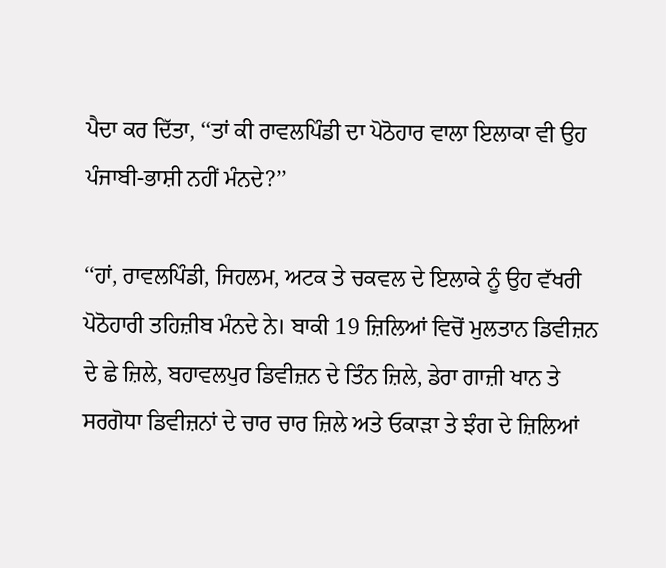ਪੈਦਾ ਕਰ ਦਿੱਤਾ, ‘‘ਤਾਂ ਕੀ ਰਾਵਲਪਿੰਡੀ ਦਾ ਪੋਠੋਹਾਰ ਵਾਲਾ ਇਲਾਕਾ ਵੀ ਉਹ ਪੰਜਾਬੀ-ਭਾਸ਼ੀ ਨਹੀਂ ਮੰਨਦੇ?’’

‘‘ਹਾਂ, ਰਾਵਲਪਿੰਡੀ, ਜਿਹਲਮ, ਅਟਕ ਤੇ ਚਕਵਲ ਦੇ ਇਲਾਕੇ ਨੂੰ ਉਹ ਵੱਖਰੀ ਪੋਠੋਹਾਰੀ ਤਹਿਜ਼ੀਬ ਮੰਨਦੇ ਨੇ। ਬਾਕੀ 19 ਜ਼ਿਲਿਆਂ ਵਿਚੋਂ ਮੁਲਤਾਨ ਡਿਵੀਜ਼ਨ ਦੇ ਛੇ ਜ਼ਿਲੇ, ਬਹਾਵਲਪੁਰ ਡਿਵੀਜ਼ਨ ਦੇ ਤਿੰਨ ਜ਼ਿਲੇ, ਡੇਰਾ ਗਾਜ਼ੀ ਖਾਨ ਤੇ ਸਰਗੋਧਾ ਡਿਵੀਜ਼ਨਾਂ ਦੇ ਚਾਰ ਚਾਰ ਜ਼ਿਲੇ ਅਤੇ ਓਕਾੜਾ ਤੇ ਝੰਗ ਦੇ ਜ਼ਿਲਿਆਂ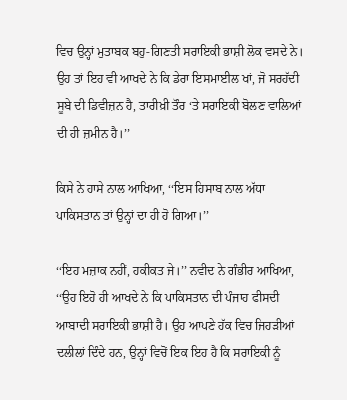ਵਿਚ ਉਨ੍ਹਾਂ ਮੁਤਾਬਕ ਬਹੁ-ਗਿਣਤੀ ਸਰਾਇਕੀ ਭਾਸ਼ੀ ਲੋਕ ਵਸਦੇ ਨੇ। ਉਹ ਤਾਂ ਇਹ ਵੀ ਆਖਦੇ ਨੇ ਕਿ ਡੇਰਾ ਇਸਮਾਈਲ ਖਾਂ, ਜੋ ਸਰਹੱਦੀ ਸੂਬੇ ਦੀ ਡਿਵੀਜ਼ਨ ਹੈ, ਤਾਰੀਖ਼ੀ ਤੌਰ ‘ਤੇ ਸਰਾਇਕੀ ਬੋਲਣ ਵਾਲਿਆਂ ਦੀ ਹੀ ਜ਼ਮੀਨ ਹੈ।’’

ਕਿਸੇ ਨੇ ਹਾਸੇ ਨਾਲ ਆਖਿਆ, ‘‘ਇਸ ਹਿਸਾਬ ਨਾਲ ਅੱਧਾ ਪਾਕਿਸਤਾਨ ਤਾਂ ਉਨ੍ਹਾਂ ਦਾ ਹੀ ਹੋ ਗਿਆ।’’

‘‘ਇਹ ਮਜ਼ਾਕ ਨਹੀਂ, ਹਕੀਕਤ ਜੇ।’’ ਨਵੀਦ ਨੇ ਗੰਭੀਰ ਆਖਿਆ, ‘‘ਉਹ ਇਹੋ ਹੀ ਆਖਦੇ ਨੇ ਕਿ ਪਾਕਿਸਤਾਨ ਦੀ ਪੰਜਾਹ ਫੀਸਦੀ ਆਬਾਦੀ ਸਰਾਇਕੀ ਭਾਸ਼ੀ ਹੈ। ਉਹ ਆਪਣੇ ਹੱਕ ਵਿਚ ਜਿਹੜੀਆਂ ਦਲੀਲਾਂ ਦਿੰਦੇ ਹਨ, ਉਨ੍ਹਾਂ ਵਿਚੋਂ ਇਕ ਇਹ ਹੈ ਕਿ ਸਰਾਇਕੀ ਨੂੰ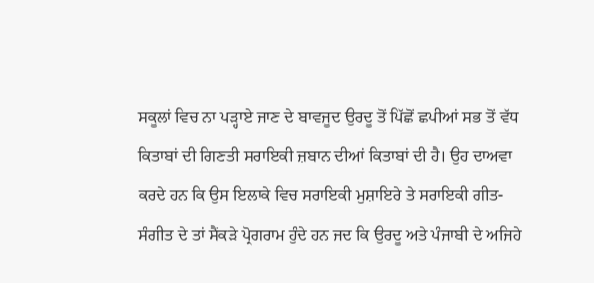ਸਕੂਲਾਂ ਵਿਚ ਨਾ ਪੜ੍ਹਾਏ ਜਾਣ ਦੇ ਬਾਵਜੂਦ ਉਰਦੂ ਤੋਂ ਪਿੱਛੋਂ ਛਪੀਆਂ ਸਭ ਤੋਂ ਵੱਧ ਕਿਤਾਬਾਂ ਦੀ ਗਿਣਤੀ ਸਰਾਇਕੀ ਜ਼ਬਾਨ ਦੀਆਂ ਕਿਤਾਬਾਂ ਦੀ ਹੈ। ਉਹ ਦਾਅਵਾ ਕਰਦੇ ਹਨ ਕਿ ਉਸ ਇਲਾਕੇ ਵਿਚ ਸਰਾਇਕੀ ਮੁਸ਼ਾਇਰੇ ਤੇ ਸਰਾਇਕੀ ਗੀਤ-ਸੰਗੀਤ ਦੇ ਤਾਂ ਸੈਂਕੜੇ ਪ੍ਰੋਗਰਾਮ ਹੁੰਦੇ ਹਨ ਜਦ ਕਿ ਉਰਦੂ ਅਤੇ ਪੰਜਾਬੀ ਦੇ ਅਜਿਹੇ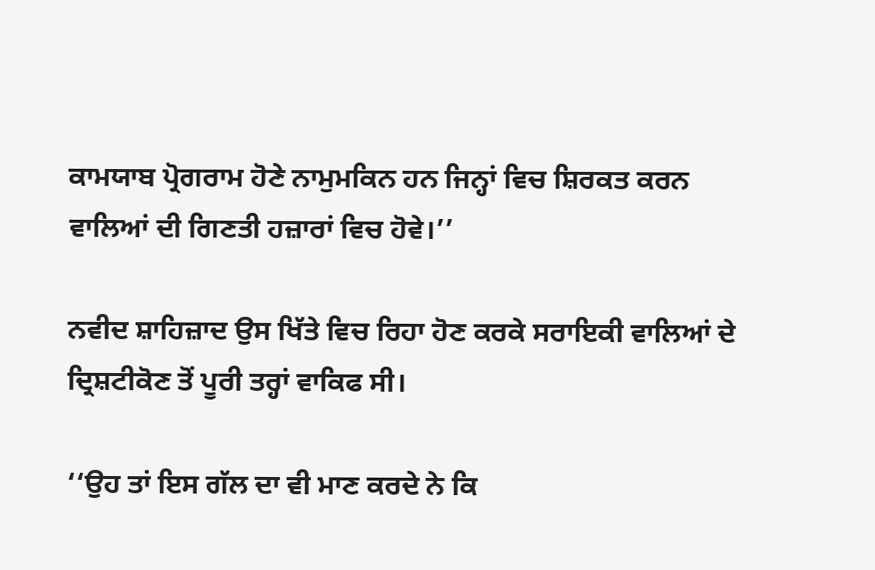ਕਾਮਯਾਬ ਪ੍ਰੋਗਰਾਮ ਹੋਣੇ ਨਾਮੁਮਕਿਨ ਹਨ ਜਿਨ੍ਹਾਂ ਵਿਚ ਸ਼ਿਰਕਤ ਕਰਨ ਵਾਲਿਆਂ ਦੀ ਗਿਣਤੀ ਹਜ਼ਾਰਾਂ ਵਿਚ ਹੋਵੇ।’’

ਨਵੀਦ ਸ਼ਾਹਿਜ਼ਾਦ ਉਸ ਖਿੱਤੇ ਵਿਚ ਰਿਹਾ ਹੋਣ ਕਰਕੇ ਸਰਾਇਕੀ ਵਾਲਿਆਂ ਦੇ ਦ੍ਰਿਸ਼ਟੀਕੋਣ ਤੋਂ ਪੂਰੀ ਤਰ੍ਹਾਂ ਵਾਕਿਫ ਸੀ।

‘‘ਉਹ ਤਾਂ ਇਸ ਗੱਲ ਦਾ ਵੀ ਮਾਣ ਕਰਦੇ ਨੇ ਕਿ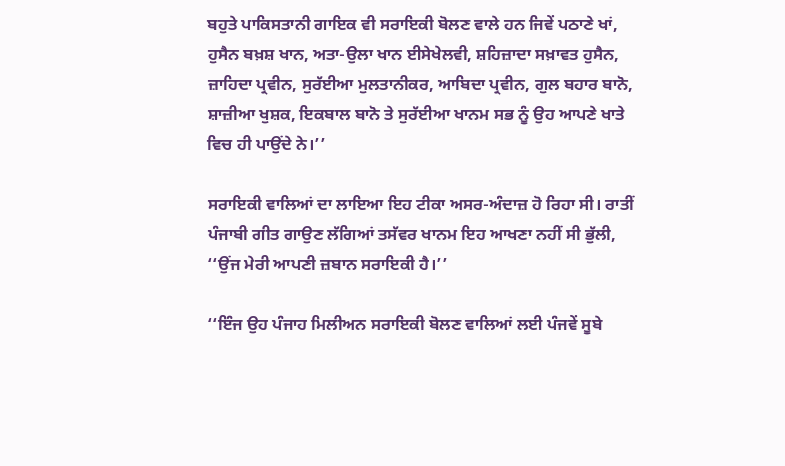ਬਹੁਤੇ ਪਾਕਿਸਤਾਨੀ ਗਾਇਕ ਵੀ ਸਰਾਇਕੀ ਬੋਲਣ ਵਾਲੇ ਹਨ ਜਿਵੇਂ ਪਠਾਣੇ ਖਾਂ, ਹੁਸੈਨ ਬਖ਼ਸ਼ ਖਾਨ, ਅਤਾ-ਉਲਾ ਖਾਨ ਈਸੇਖੇਲਵੀ, ਸ਼ਹਿਜ਼ਾਦਾ ਸਖ਼ਾਵਤ ਹੁਸੈਨ, ਜ਼ਾਹਿਦਾ ਪ੍ਰਵੀਨ, ਸੁਰੱਈਆ ਮੁਲਤਾਨੀਕਰ, ਆਬਿਦਾ ਪ੍ਰਵੀਨ, ਗੁਲ ਬਹਾਰ ਬਾਨੋ, ਸ਼ਾਜ਼ੀਆ ਖੁਸ਼ਕ, ਇਕਬਾਲ ਬਾਨੋ ਤੇ ਸੁਰੱਈਆ ਖਾਨਮ ਸਭ ਨੂੰ ਉਹ ਆਪਣੇ ਖਾਤੇ ਵਿਚ ਹੀ ਪਾਉਂਦੇ ਨੇ।’’

ਸਰਾਇਕੀ ਵਾਲਿਆਂ ਦਾ ਲਾਇਆ ਇਹ ਟੀਕਾ ਅਸਰ-ਅੰਦਾਜ਼ ਹੋ ਰਿਹਾ ਸੀ। ਰਾਤੀਂ ਪੰਜਾਬੀ ਗੀਤ ਗਾਉਣ ਲੱਗਿਆਂ ਤਸੱਵਰ ਖਾਨਮ ਇਹ ਆਖਣਾ ਨਹੀਂ ਸੀ ਭੁੱਲੀ, ‘‘ਉਂਜ ਮੇਰੀ ਆਪਣੀ ਜ਼ਬਾਨ ਸਰਾਇਕੀ ਹੈ।’’

‘‘ਇੰਜ ਉਹ ਪੰਜਾਹ ਮਿਲੀਅਨ ਸਰਾਇਕੀ ਬੋਲਣ ਵਾਲਿਆਂ ਲਈ ਪੰਜਵੇਂ ਸੂਬੇ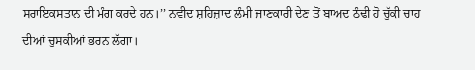ਸਰਾਇਕਸਤਾਨ ਦੀ ਮੰਗ ਕਰਦੇ ਹਨ।’’ ਨਵੀਦ ਸ਼ਹਿਜ਼ਾਦ ਲੰਮੀ ਜਾਣਕਾਰੀ ਦੇਣ ਤੋਂ ਬਾਅਦ ਠੰਢੀ ਹੋ ਚੁੱਕੀ ਚਾਹ ਦੀਆਂ ਚੁਸਕੀਆਂ ਭਰਨ ਲੱਗਾ।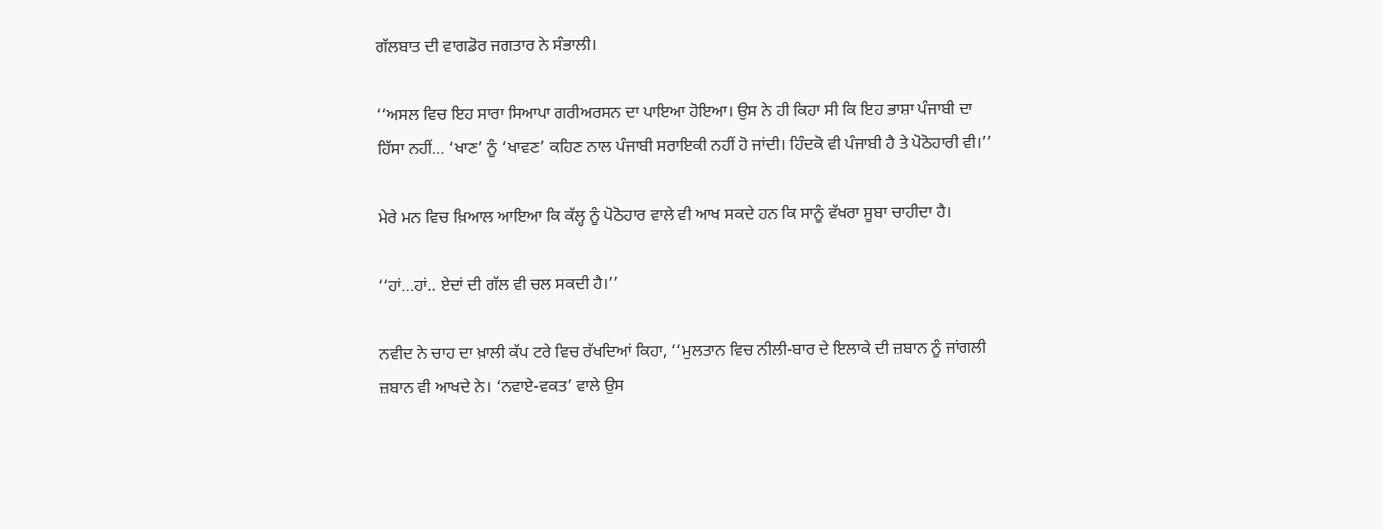ਗੱਲਬਾਤ ਦੀ ਵਾਗਡੋਰ ਜਗਤਾਰ ਨੇ ਸੰਭਾਲੀ।

‘‘ਅਸਲ ਵਿਚ ਇਹ ਸਾਰਾ ਸਿਆਪਾ ਗਰੀਅਰਸਨ ਦਾ ਪਾਇਆ ਹੋਇਆ। ਉਸ ਨੇ ਹੀ ਕਿਹਾ ਸੀ ਕਿ ਇਹ ਭਾਸ਼ਾ ਪੰਜਾਬੀ ਦਾ ਹਿੱਸਾ ਨਹੀਂ… ‘ਖਾਣ’ ਨੂੰ ‘ਖਾਵਣ’ ਕਹਿਣ ਨਾਲ ਪੰਜਾਬੀ ਸਰਾਇਕੀ ਨਹੀਂ ਹੋ ਜਾਂਦੀ। ਹਿੰਦਕੋ ਵੀ ਪੰਜਾਬੀ ਹੈ ਤੇ ਪੋਠੋਹਾਰੀ ਵੀ।’’

ਮੇਰੇ ਮਨ ਵਿਚ ਖ਼ਿਆਲ ਆਇਆ ਕਿ ਕੱਲ੍ਹ ਨੂੰ ਪੋਠੋਹਾਰ ਵਾਲੇ ਵੀ ਆਖ ਸਕਦੇ ਹਨ ਕਿ ਸਾਨੂੰ ਵੱਖਰਾ ਸੂਬਾ ਚਾਹੀਦਾ ਹੈ।

‘‘ਹਾਂ…ਹਾਂ‥ ਏਦਾਂ ਦੀ ਗੱਲ ਵੀ ਚਲ ਸਕਦੀ ਹੈ।’’

ਨਵੀਦ ਨੇ ਚਾਹ ਦਾ ਖ਼ਾਲੀ ਕੱਪ ਟਰੇ ਵਿਚ ਰੱਖਦਿਆਂ ਕਿਹਾ, ‘‘ਮੁਲਤਾਨ ਵਿਚ ਨੀਲੀ-ਬਾਰ ਦੇ ਇਲਾਕੇ ਦੀ ਜ਼ਬਾਨ ਨੂੰ ਜਾਂਗਲੀ ਜ਼ਬਾਨ ਵੀ ਆਖਦੇ ਨੇ। ‘ਨਵਾਏ-ਵਕਤ’ ਵਾਲੇ ਉਸ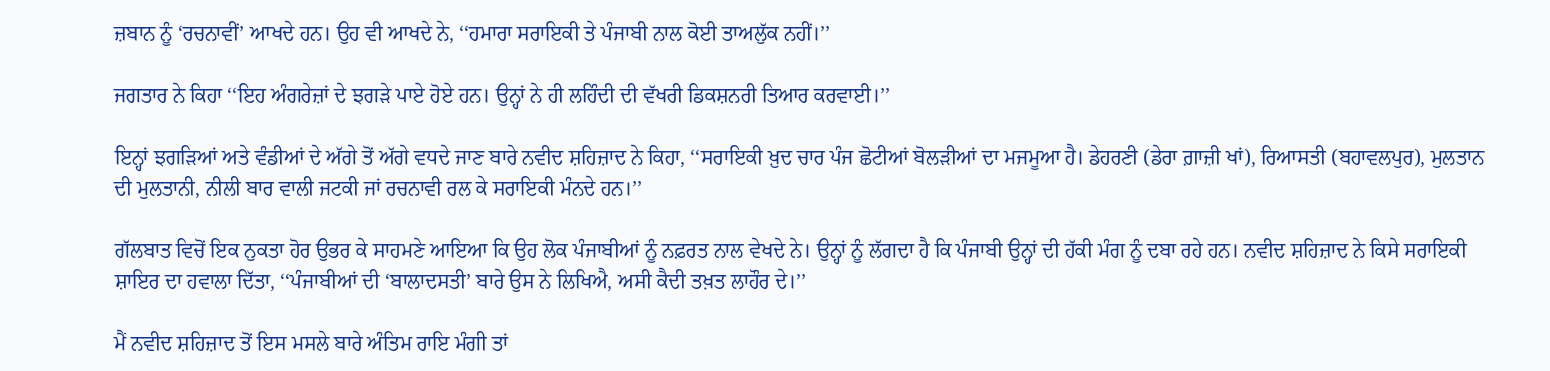ਜ਼ਬਾਨ ਨੂੰ ‘ਰਚਨਾਵੀਂ’ ਆਖਦੇ ਹਨ। ਉਹ ਵੀ ਆਖਦੇ ਨੇ, ‘‘ਹਮਾਰਾ ਸਰਾਇਕੀ ਤੇ ਪੰਜਾਬੀ ਨਾਲ ਕੋਈ ਤਾਅਲੁੱਕ ਨਹੀਂ।’’

ਜਗਤਾਰ ਨੇ ਕਿਹਾ ‘‘ਇਹ ਅੰਗਰੇਜ਼ਾਂ ਦੇ ਝਗੜੇ ਪਾਏ ਹੋਏ ਹਨ। ਉਨ੍ਹਾਂ ਨੇ ਹੀ ਲਹਿੰਦੀ ਦੀ ਵੱਖਰੀ ਡਿਕਸ਼ਨਰੀ ਤਿਆਰ ਕਰਵਾਈ।’’

ਇਨ੍ਹਾਂ ਝਗੜਿਆਂ ਅਤੇ ਵੰਡੀਆਂ ਦੇ ਅੱਗੇ ਤੋਂ ਅੱਗੇ ਵਧਦੇ ਜਾਣ ਬਾਰੇ ਨਵੀਦ ਸ਼ਹਿਜ਼ਾਦ ਨੇ ਕਿਹਾ, ‘‘ਸਰਾਇਕੀ ਖ਼ੁਦ ਚਾਰ ਪੰਜ ਛੋਟੀਆਂ ਬੋਲੜੀਆਂ ਦਾ ਮਜਮੂਆ ਹੈ। ਡੇਹਰਣੀ (ਡੇਰਾ ਗ਼ਾਜ਼ੀ ਖਾਂ), ਰਿਆਸਤੀ (ਬਹਾਵਲਪੁਰ), ਮੁਲਤਾਨ ਦੀ ਮੁਲਤਾਨੀ, ਨੀਲੀ ਬਾਰ ਵਾਲੀ ਜਟਕੀ ਜਾਂ ਰਚਨਾਵੀ ਰਲ ਕੇ ਸਰਾਇਕੀ ਮੰਨਦੇ ਹਨ।’’

ਗੱਲਬਾਤ ਵਿਚੋਂ ਇਕ ਨੁਕਤਾ ਹੋਰ ਉਭਰ ਕੇ ਸਾਹਮਣੇ ਆਇਆ ਕਿ ਉਹ ਲੋਕ ਪੰਜਾਬੀਆਂ ਨੂੰ ਨਫ਼ਰਤ ਨਾਲ ਵੇਖਦੇ ਨੇ। ਉਨ੍ਹਾਂ ਨੂੰ ਲੱਗਦਾ ਹੈ ਕਿ ਪੰਜਾਬੀ ਉਨ੍ਹਾਂ ਦੀ ਹੱਕੀ ਮੰਗ ਨੂੰ ਦਬਾ ਰਹੇ ਹਨ। ਨਵੀਦ ਸ਼ਹਿਜ਼ਾਦ ਨੇ ਕਿਸੇ ਸਰਾਇਕੀ ਸ਼ਾਇਰ ਦਾ ਹਵਾਲਾ ਦਿੱਤਾ, ‘‘ਪੰਜਾਬੀਆਂ ਦੀ ‘ਬਾਲਾਦਸਤੀ’ ਬਾਰੇ ਉਸ ਨੇ ਲਿਖਿਐ, ਅਸੀ ਕੈਦੀ ਤਖ਼ਤ ਲਾਹੌਰ ਦੇ।’’

ਮੈਂ ਨਵੀਦ ਸ਼ਹਿਜ਼ਾਦ ਤੋਂ ਇਸ ਮਸਲੇ ਬਾਰੇ ਅੰਤਿਮ ਰਾਇ ਮੰਗੀ ਤਾਂ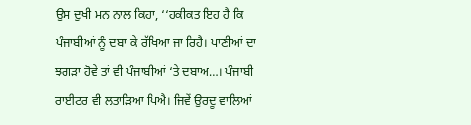ਉਸ ਦੁਖੀ ਮਨ ਨਾਲ ਕਿਹਾ, ‘‘ਹਕੀਕਤ ਇਹ ਹੈ ਕਿ ਪੰਜਾਬੀਆਂ ਨੂੰ ਦਬਾ ਕੇ ਰੱਖਿਆ ਜਾ ਰਿਹੈ। ਪਾਣੀਆਂ ਦਾ ਝਗੜਾ ਹੋਵੇ ਤਾਂ ਵੀ ਪੰਜਾਬੀਆਂ ‘ਤੇ ਦਬਾਅ…। ਪੰਜਾਬੀ ਰਾਈਟਰ ਵੀ ਲਤਾੜਿਆ ਪਿਐ। ਜਿਵੇਂ ਉਰਦੂ ਵਾਲਿਆਂ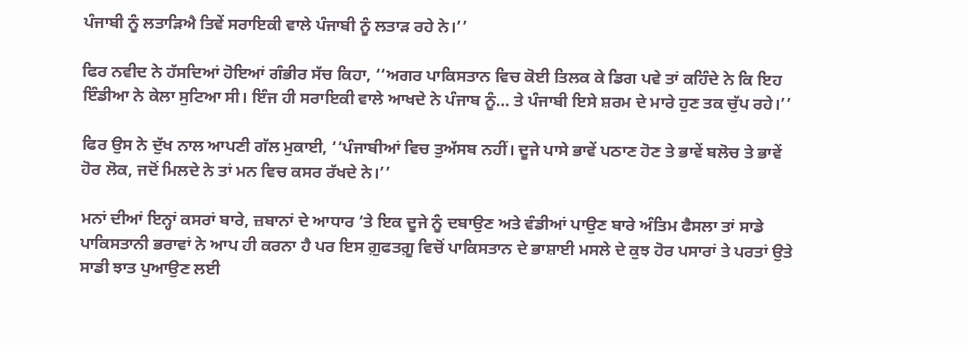ਪੰਜਾਬੀ ਨੂੰ ਲਤਾੜਿਐ ਤਿਵੇਂ ਸਰਾਇਕੀ ਵਾਲੇ ਪੰਜਾਬੀ ਨੂੰ ਲਤਾੜ ਰਹੇ ਨੇ।’’

ਫਿਰ ਨਵੀਦ ਨੇ ਹੱਸਦਿਆਂ ਹੋਇਆਂ ਗੰਭੀਰ ਸੱਚ ਕਿਹਾ, ‘‘ਅਗਰ ਪਾਕਿਸਤਾਨ ਵਿਚ ਕੋਈ ਤਿਲਕ ਕੇ ਡਿਗ ਪਵੇ ਤਾਂ ਕਹਿੰਦੇ ਨੇ ਕਿ ਇਹ ਇੰਡੀਆ ਨੇ ਕੇਲਾ ਸੁਟਿਆ ਸੀ। ਇੰਜ ਹੀ ਸਰਾਇਕੀ ਵਾਲੇ ਆਖਦੇ ਨੇ ਪੰਜਾਬ ਨੂੰ… ਤੇ ਪੰਜਾਬੀ ਇਸੇ ਸ਼ਰਮ ਦੇ ਮਾਰੇ ਹੁਣ ਤਕ ਚੁੱਪ ਰਹੇ।’’

ਫਿਰ ਉਸ ਨੇ ਦੁੱਖ ਨਾਲ ਆਪਣੀ ਗੱਲ ਮੁਕਾਈ, ‘‘ਪੰਜਾਬੀਆਂ ਵਿਚ ਤੁਅੱਸਬ ਨਹੀਂ। ਦੂਜੇ ਪਾਸੇ ਭਾਵੇਂ ਪਠਾਣ ਹੋਣ ਤੇ ਭਾਵੇਂ ਬਲੋਚ ਤੇ ਭਾਵੇਂ ਹੋਰ ਲੋਕ, ਜਦੋਂ ਮਿਲਦੇ ਨੇ ਤਾਂ ਮਨ ਵਿਚ ਕਸਰ ਰੱਖਦੇ ਨੇ।’’

ਮਨਾਂ ਦੀਆਂ ਇਨ੍ਹਾਂ ਕਸਰਾਂ ਬਾਰੇ, ਜ਼ਬਾਨਾਂ ਦੇ ਆਧਾਰ ‘ਤੇ ਇਕ ਦੂਜੇ ਨੂੰ ਦਬਾਉਣ ਅਤੇ ਵੰਡੀਆਂ ਪਾਉਣ ਬਾਰੇ ਅੰਤਿਮ ਫੈਸਲਾ ਤਾਂ ਸਾਡੇ ਪਾਕਿਸਤਾਨੀ ਭਰਾਵਾਂ ਨੇ ਆਪ ਹੀ ਕਰਨਾ ਹੈ ਪਰ ਇਸ ਗ਼ੁਫਤਗ਼ੂ ਵਿਚੋਂ ਪਾਕਿਸਤਾਨ ਦੇ ਭਾਸ਼ਾਈ ਮਸਲੇ ਦੇ ਕੁਝ ਹੋਰ ਪਸਾਰਾਂ ਤੇ ਪਰਤਾਂ ਉਤੇ ਸਾਡੀ ਝਾਤ ਪੁਆਉਣ ਲਈ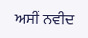ਅਸੀਂ ਨਵੀਦ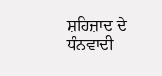ਸ਼ਹਿਜ਼ਾਦ ਦੇ ਧੰਨਵਾਦੀ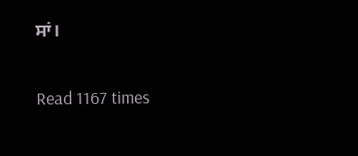ਸਾਂ।

Read 1167 times